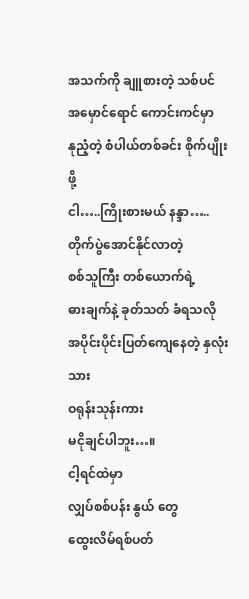အသက်ကို ချူစားတဲ့ သစ်ပင်
အမှောင်ရောင် ကောင်းကင်မှာ
နုညံ့တဲ့ စံပါယ်တစ်ခင်း စိုက်ပျိုးဖို့
ငါ…..ကြိုးစားမယ် နန္ဒာ…..
တိုက်ပွဲအောင်နိုင်လာတဲ့
စစ်သူကြီး တစ်ယောက်ရဲ့
ဓားချက်နဲ့ ခုတ်သတ် ခံရသလို
အပိုင်းပိုင်းပြတ်ကျေနေတဲ့ နှလုံးသား
ဝရုန်းသုန်းကား
မငိုချင်ပါဘူး…။
ငါ့ရင်ထဲမှာ
လျှပ်စစ်ပန်း နွယ် တွေ
ထွေးလိမ်ရစ်ပတ်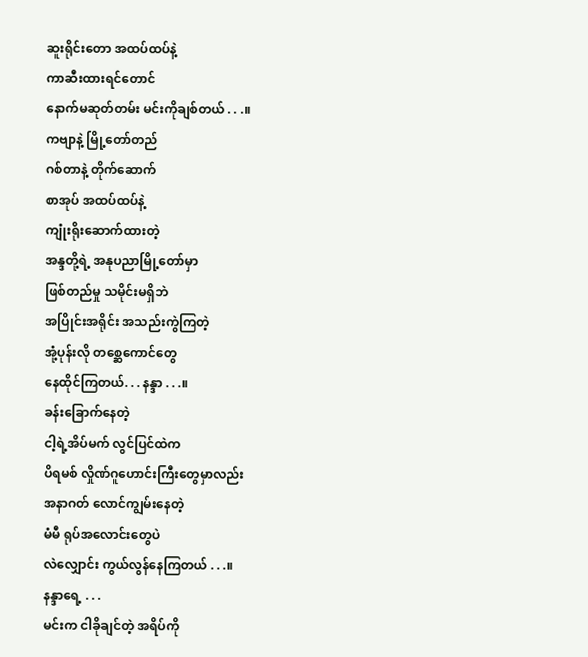ဆူးရိုင်းတော အထပ်ထပ်နဲ့
ကာဆီးထားရင်တောင်
နောက်မဆုတ်တမ်း မင်းကိုချစ်တယ် . . .။
ကဗျာနဲ့ မြို့တော်တည်
ဂစ်တာနဲ့ တိုက်ဆောက်
စာအုပ် အထပ်ထပ်နဲ့
ကျုံးရိုးဆောက်ထားတဲ့
အန္ဒတို့ရဲ့ အနုပညာမြို့တော်မှာ
ဖြစ်တည်မှု သမိုင်းမရှိဘဲ
အပြိုင်းအရိုင်း အသည်းကွဲကြတဲ့
အုံ့ပုန်းလို တစ္ဆေကောင်တွေ
နေထိုင်ကြတယ်. . . နန္ဒာ . . .။
ခန်းခြောက်နေတဲ့
ငါ့ရဲ့အိပ်မက် လွင်ပြင်ထဲက
ပိရမစ် လှိုဏ်ဂူဟောင်းကြီးတွေမှာလည်း
အနာဂတ် လောင်ကျွမ်းနေတဲ့
မံမီ ရုပ်အလောင်းတွေပဲ
လဲလျှောင်း ကွယ်လွန်နေကြတယ် . . .။
နန္ဒာရေ့ . . .
မင်းက ငါခိုချင်တဲ့ အရိပ်ကို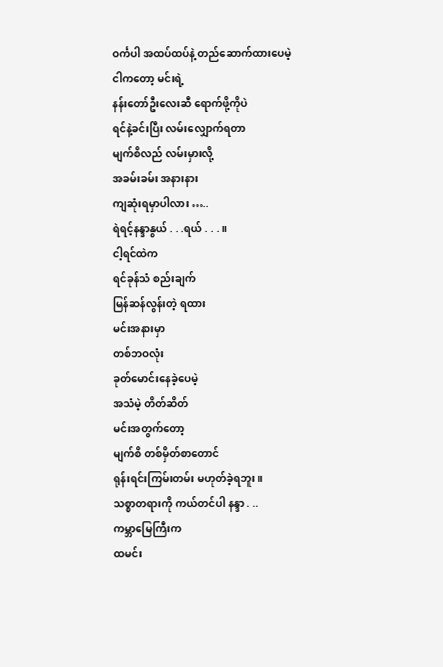ဝင်္ကပါ အထပ်ထပ်နဲ့ တည်ဆောက်ထားပေမဲ့
ငါကတော့ မင်းရဲ့
နန်းတော်ဦးလေးဆီ ရောက်ဖို့ကိုပဲ
ရင်နဲ့ခင်းပြီး လမ်းလျှောက်ရတာ
မျက်စိလည် လမ်းမှားလို့
အခမ်းခမ်း အနားနား
ကျဆုံးရမှာပါလား …..
ရဲရင့်နန္ဒာနွယ် . . .ရယ် . . .။
ငါ့ရင်ထဲက
ရင်ခုန်သံ စည်းချက်
မြန်ဆန်လွန်းတဲ့ ရထား
မင်းအနားမှာ
တစ်ဘဝလုံး
ခုတ်မောင်းနေခဲ့ပေမဲ့
အသံမဲ့ တိတ်ဆိတ်
မင်းအတွက်တော့
မျက်စိ တစ်မှိတ်စာတောင်
ရုန်းရင်းကြမ်းတမ်း မဟုတ်ခဲ့ရဘူး။
သစ္စာတရားကို ကယ်တင်ပါ နန္ဒာ . ..
ကမ္ဘာမြေကြီးက
ထမင်း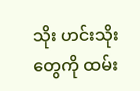သိုး ဟင်းသိုးတွေကို ထမ်း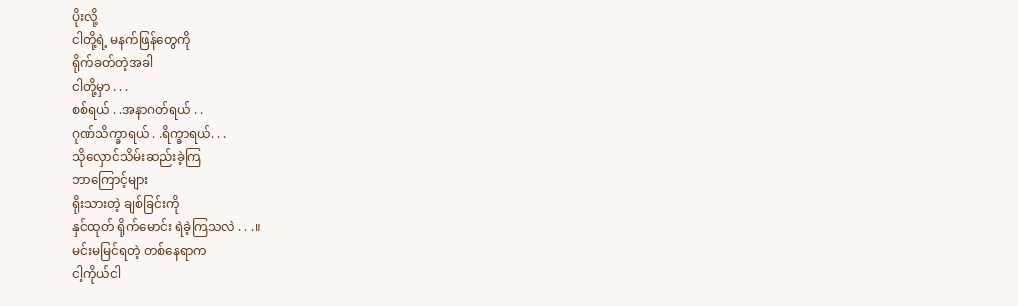ပိုးလို့
ငါတို့ရဲ့ မနက်ဖြန်တွေကို
ရိုက်ခတ်တဲ့အခါ
ငါတို့မှာ . . .
စစ်ရယ် . .အနာဂတ်ရယ် . .
ဂုဏ်သိက္ခာရယ် . .ရိက္ခာရယ်. . .
သိုလှောင်သိမ်းဆည်းခဲ့ကြ
ဘာကြောင့်များ
ရိုးသားတဲ့ ချစ်ခြင်းကို
နှင်ထုတ် ရိုက်မောင်း ရဲခဲ့ကြသလဲ . . .။
မင်းမမြင်ရတဲ့ တစ်နေရာက
ငါ့ကိုယ်ငါ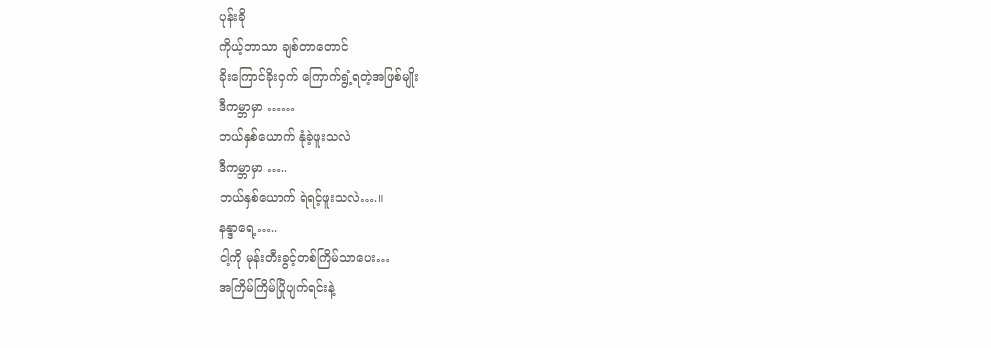ပုန်းခို
ကိုယ့်ဘာသာ ချစ်တာတောင်
ခိုးကြောင်ခိုးဝှက် ကြောက်ရွံ့ရတဲ့အဖြစ်မျိုး
ဒီကမ္ဘာမှာ ……
ဘယ်နှစ်ယောက် နုံခဲ့ဖူးသလဲ
ဒီကမ္ဘာမှာ …..
ဘယ်နှစ်ယောက် ရဲရင့်ဖူးသလဲ….။
နန္ဒာရေ့…..
ငါ့ကို မုန်းတီးခွင့်တစ်ကြိမ်သာပေး…
အကြိမ်ကြိမ်ပြိုပျက်ရင်းနဲ့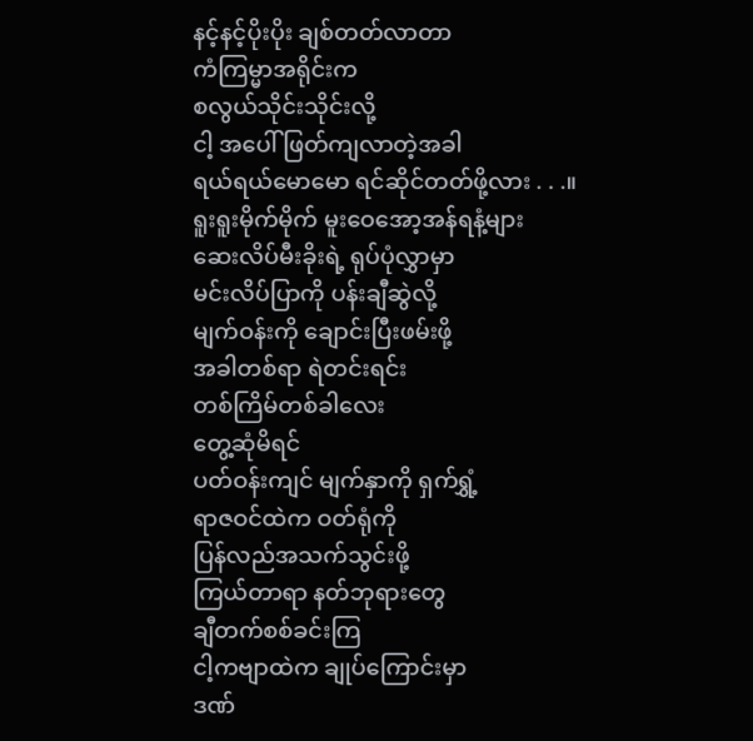နင့်နင့်ပိုးပိုး ချစ်တတ်လာတာ
ကံကြမ္မာအရိုင်းက
စလွယ်သိုင်းသိုင်းလို့
ငါ့ အပေါ် ဖြတ်ကျလာတဲ့အခါ
ရယ်ရယ်မောမော ရင်ဆိုင်တတ်ဖို့လား . . .။
ရူးရူးမိုက်မိုက် မူးဝေအော့အန်ရနံ့များ
ဆေးလိပ်မီးခိုးရဲ့ ရုပ်ပုံလွှာမှာ
မင်းလိပ်ပြာကို ပန်းချီဆွဲလို့
မျက်ဝန်းကို ချောင်းပြီးဖမ်းဖို့
အခါတစ်ရာ ရဲတင်းရင်း
တစ်ကြိမ်တစ်ခါလေး
တွေ့ဆုံမိရင်
ပတ်ဝန်းကျင် မျက်နှာကို ရှက်ရွှံ့
ရာဇဝင်ထဲက ဝတ်ရုံကို
ပြန်လည်အသက်သွင်းဖို့
ကြယ်တာရာ နတ်ဘုရားတွေ
ချီတက်စစ်ခင်းကြ
ငါ့ကဗျာထဲက ချုပ်ကြောင်းမှာ
ဒဏ်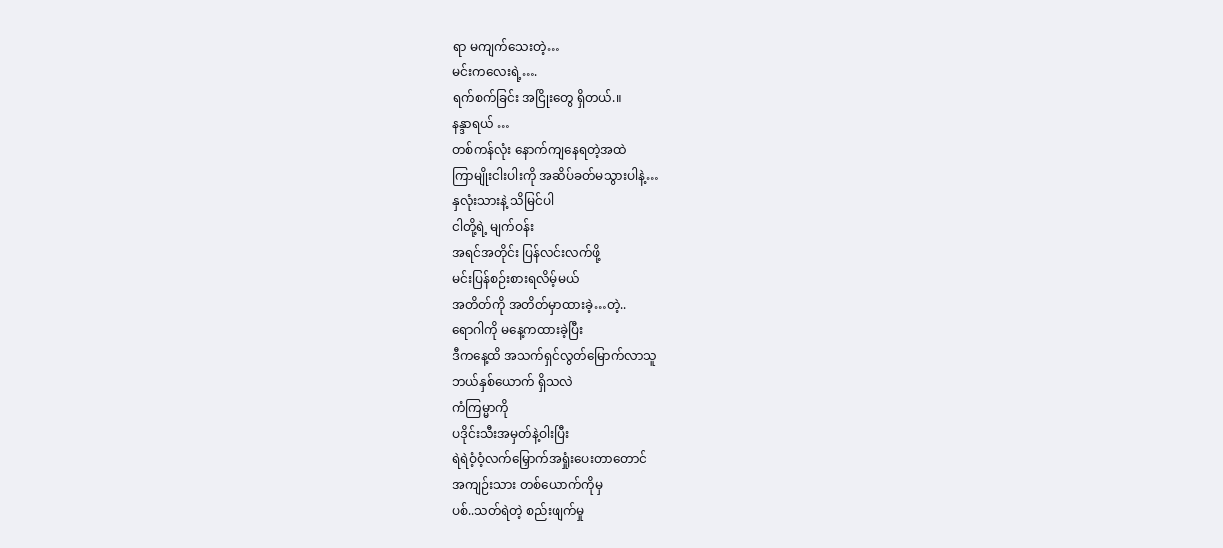ရာ မကျက်သေးတဲ့…
မင်းကလေးရဲ့….
ရက်စက်ခြင်း အငြိုးတွေ ရှိတယ်.။
နန္ဒာရယ် …
တစ်ကန်လုံး နောက်ကျနေရတဲ့အထဲ
ကြာမျိုးငါးပါးကို အဆိပ်ခတ်မသွားပါနဲ့…
နှလုံးသားနဲ့ သိမြင်ပါ
ငါတို့ရဲ့ မျက်ဝန်း
အရင်အတိုင်း ပြန်လင်းလက်ဖို့
မင်းပြန်စဉ်းစားရလိမ့်မယ်
အတိတ်ကို အတိတ်မှာထားခဲ့…တဲ့..
ရောဂါကို မနေ့ကထားခဲ့ပြီး
ဒီကနေ့ထိ အသက်ရှင်လွတ်မြောက်လာသူ
ဘယ်နှစ်ယောက် ရှိသလဲ
ကံကြမ္မာကို
ပဒိုင်းသီးအမှတ်နဲ့ဝါးပြီး
ရဲရဲဝံ့ဝံ့လက်မြှောက်အရှုံးပေးတာတောင်
အကျဉ်းသား တစ်ယောက်ကိုမှ
ပစ်..သတ်ရဲတဲ့ စည်းဖျက်မှု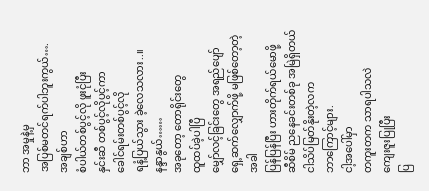ဘာ အမှုနဲ့မှ
အပြစ်မတင်ရက်ပါဘူးကွယ်….
အချစ်ဟာ
စံပါယ်တစ်ပွင့်လို ဖူးငုံပြီး
နှင်းဆီ တစ်ပွင့်လိုပွင့်ကာ
ခေါင်ရမ်းတစ်ပွင့်လို
ရနံ့ပြယ်သွား ခဲ့လေသလား..။
နန္ဒာနွယ်……
အခုတော့ တောရိုင်းတွေ
ထူထပ်ခဲ့ပါပြီ
မျှော်လင့်ခြင်းတွေ အရည်ပျော်
ရှေ့ဆက်လျှောက်ဖို့ မဖြစ်တော့တဲ့အခါ
ပြန်ပြန်ပြီး ဟားတိုက်ရယ်မောဖို့
ဆီစိမ် ညနေခင်းတစ်ခု အမြဲရှိတယ်
ငါသိပ်မြတ်နိုးတဲ့လက
ဘာကြောင့်များ.
ငါ့အပေါ်မှာ
တကူးတက သာရပါသလဲ
ကျေးဇူးပြုပြီး
ပြ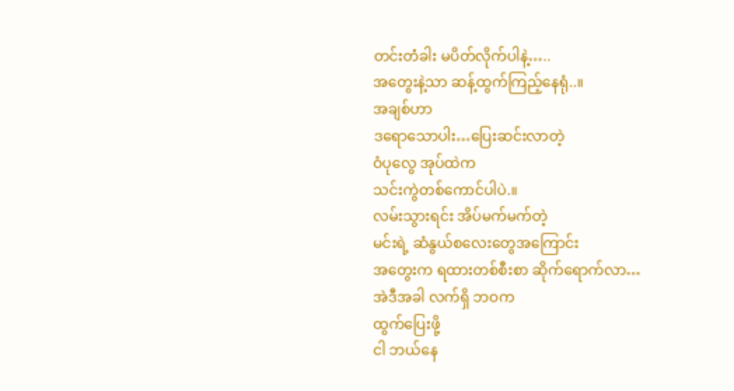တင်းတံခါး မပိတ်လိုက်ပါနဲ့…..
အတွေးနဲ့သာ ဆန့်ထွက်ကြည့်နေရုံ..။
အချစ်ဟာ
ဒရောသောပါး…ပြေးဆင်းလာတဲ့
ဝံပုလွေ အုပ်ထဲက
သင်းကွဲတစ်ကောင်ပါပဲ.။
လမ်းသွားရင်း အိပ်မက်မက်တဲ့
မင်းရဲ့ ဆံနွယ်စလေးတွေအကြောင်း
အတွေးက ရထားတစ်စီးစာ ဆိုက်ရောက်လာ…
အဲဒီအခါ လက်ရှိ ဘဝက
ထွက်ပြေးဖို့
ငါ ဘယ်နေ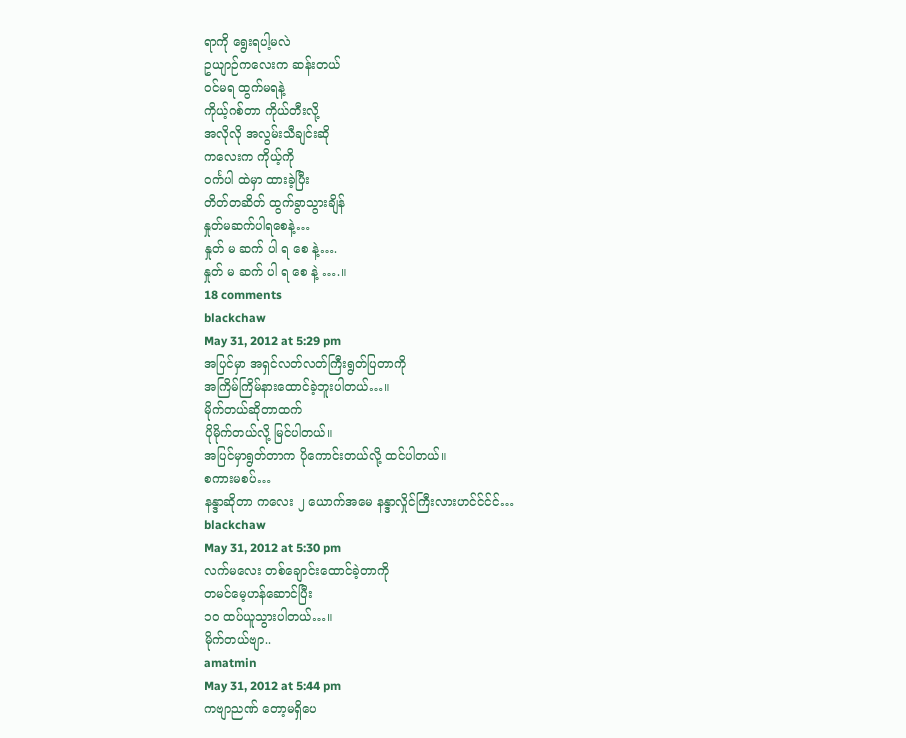ရာကို ရွေးရပါ့မလဲ
ဥယျာဉ်ကလေးက ဆန်းတယ်
ဝင်မရ ထွက်မရနဲ့
ကိုယ့်ဂစ်တာ ကိုယ်တီးလို့
အလိုလို အလွမ်းသီချင်းဆို
ကလေးက ကိုယ့်ကို
ဝင်္ကပါ ထဲမှာ ထားခဲ့ပြီး
တိတ်တဆိတ် ထွက်ခွာသွားချိန်
နှုတ်မဆက်ပါရစေနဲ့…
နှုတ် မ ဆက် ပါ ရ စေ နဲ့….
နှုတ် မ ဆက် ပါ ရ စေ နဲ့ ….။
18 comments
blackchaw
May 31, 2012 at 5:29 pm
အပြင်မှာ အရှင်လတ်လတ်ကြီးရွတ်ပြတာကို
အကြိမ်ကြိမ်နားထောင်ခဲ့ဘူးပါတယ်…။
မိုက်တယ်ဆိုတာထက်
ပိုမိုက်တယ်လို့ မြင်ပါတယ်။
အပြင်မှာရွတ်တာက ပိုကောင်းတယ်လို့ ထင်ပါတယ်။
စကားမစပ်…
နန္ဒာဆိုတာ ကလေး ၂ ယောက်အမေ နန္ဒာလှိုင်ကြီးလားဟင်င်င်င်…
blackchaw
May 31, 2012 at 5:30 pm
လက်မလေး တစ်ချောင်းထောင်ခဲ့တာကို
တမင်မေ့ဟန်ဆောင်ပြီး
၁ဝ ထပ်ယူသွားပါတယ်…။
မိုက်တယ်ဗျာ..
amatmin
May 31, 2012 at 5:44 pm
ကဗျာညဏ် တော့မရှိပေ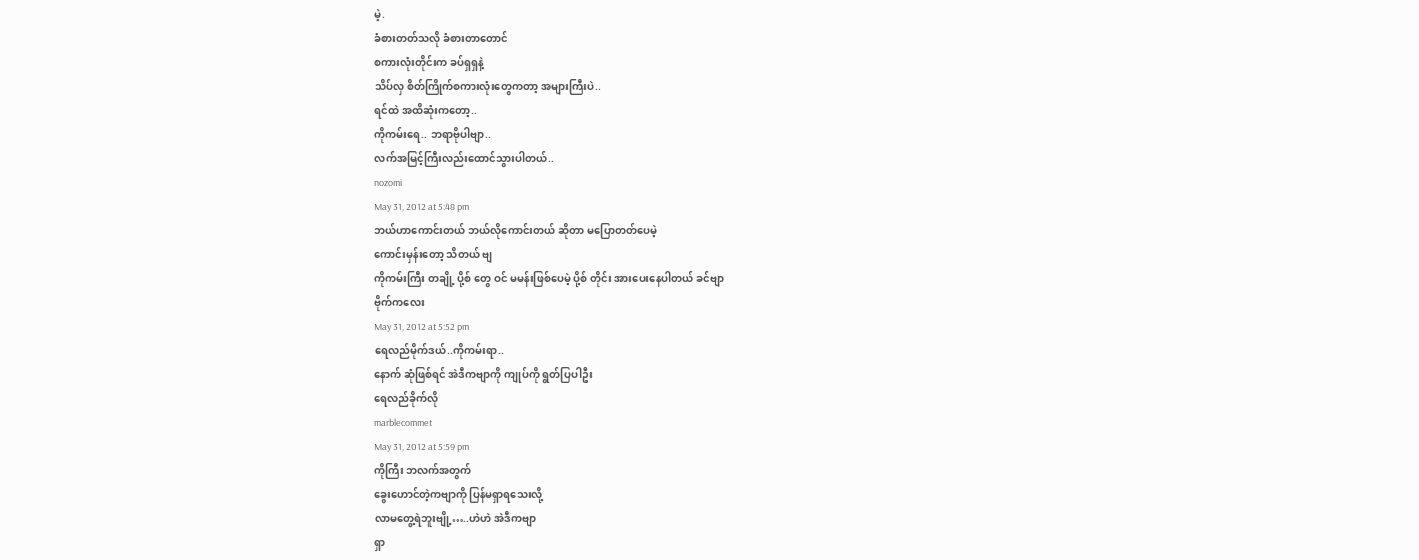မဲ့.
ခံစားတတ်သလို ခံစားတာတောင်
စကားလုံးတိုင်းက ခပ်ရှရှနဲ့
သိပ်လှ စိတ်ကြိုက်စကားလုံးတွေကတာ့ အများကြီးပဲ..
ရင်ထဲ အထိဆုံးကတော့..
ကိုကမ်းရေ.. ဘရာဗိုပါဗျာ..
လက်အမြင့်ကြီးလည်းထောင်သွားပါတယ်..
nozomi
May 31, 2012 at 5:48 pm
ဘယ်ဟာကောင်းတယ် ဘယ်လိုကောင်းတယ် ဆိုတာ မပြောတတ်ပေမဲ့
ကောင်းမှန်းတော့ သိတယ် ဗျ
ကိုကမ်းကြီး တချို့ ပို့စ် တွေ ဝင် မမန်းဖြစ်ပေမဲ့ ပို့စ် တိုင်း အားပေးနေပါတယ် ခင်ဗျာ
ဗိုက်ကလေး
May 31, 2012 at 5:52 pm
ရေလည်မိုက်ဒယ်..ကိုကမ်းရာ..
နောက် ဆုံဖြစ်ရင် အဲဒီကဗျာကို ကျုပ်ကို ရွတ်ပြပါဦး
ရေလည်ခိုက်လို
marblecommet
May 31, 2012 at 5:59 pm
ကိုကြီး ဘလက်အတွက်
ခွေးဟောင်တဲ့ကဗျာကို ပြန်မရှာရသေးလို့
လာမတွေ့ရဲဘူးဗျို့…..ဟဲဟဲ အဲဒီကဗျာ
ရှာ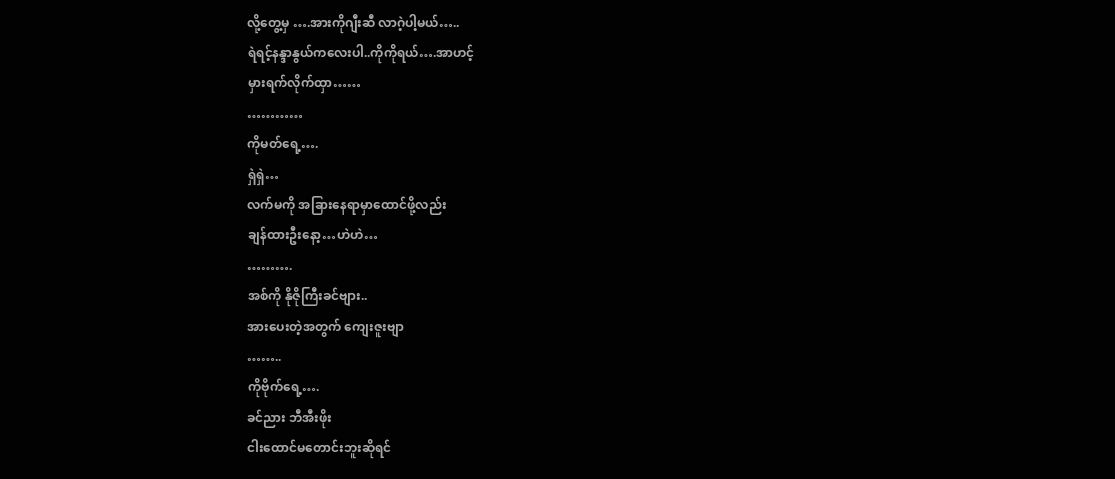လို့တွေ့မှ ….အားကိုဂျီးဆီ လာဂဲ့ပါ့မယ်…..
ရဲရင့်နန္ဒာနွယ်ကလေးပါ..ကိုကိုရယ်….အာဟင့်
မှားရက်လိုက်ထှာ……
…………
ကိုမတ်ရေ့….
ရှဲရှဲ…
လက်မကို အခြားနေရာမှာထောင်ဖို့လည်း
ချန်ထားဦးနော့…ဟဲဟဲ…
……….
အစ်ကို နိုဇိုကြီးခင်ဗျား..
အားပေးတဲ့အတွက် ကျေးဇူးဗျာ
……..
ကိုဗိုက်ရေ့….
ခင်ညား ဘီအီးဖိုး
ငါးထောင်မတောင်းဘူးဆိုရင်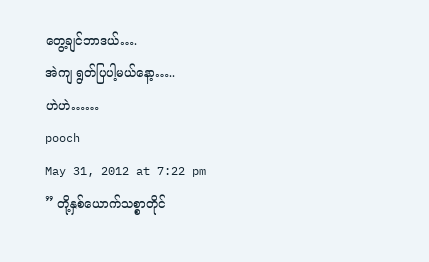တွေ့ချင်ဘာဒယ်….
အဲကျ ရွတ်ပြပါ့မယ်နော့…..
ဟဲဟဲ……
pooch
May 31, 2012 at 7:22 pm
” တို့နှစ်ယောက်သစ္စာတိုင်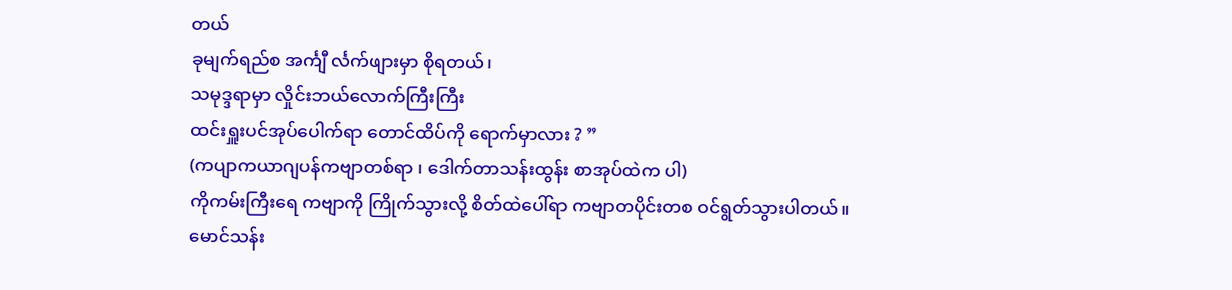တယ်
ခုမျက်ရည်စ အင်္ကျီ င်္လက်ဖျားမှာ စိုရတယ်၊
သမုဒ္ဒရာမှာ လှိုင်းဘယ်လောက်ကြီးကြီး
ထင်းရှူးပင်အုပ်ပေါက်ရာ တောင်ထိပ်ကို ရောက်မှာလား ? ”
(ကပျာကယာဂျပန်ကဗျာတစ်ရာ ၊ ဒေါက်တာသန်းထွန်း စာအုပ်ထဲက ပါ)
ကိုကမ်းကြီးရေ ကဗျာကို ကြိုက်သွားလို့ စိတ်ထဲပေါ်ရာ ကဗျာတပိုင်းတစ ဝင်ရွတ်သွားပါတယ်။
မောင်သန်း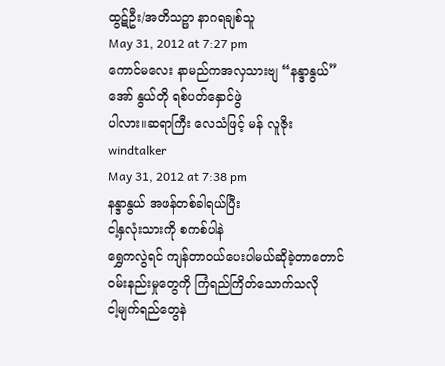ထွဋ်ဦး/အတိသဉ္ဖာ နာဂရချစ်သူ
May 31, 2012 at 7:27 pm
ကောင်မလေး နာမည်ကအလှသားဗျ “နန္ဒာနွယ်”
အော် နွယ်တို ရစ်ပတ်နှောင်ဖွဲ
ပါလား။ဆရာကြီး လေသံဖြင့် မန် လူဇိုး
windtalker
May 31, 2012 at 7:38 pm
နန္ဒာနွယ် အဖန်တစ်ခါရယ်ပြီး
ငါ့နှလုံးသားကို စကစ်ပါနဲ
ရွှေကလွဲရင် ကျန်တာဝယ်ပေးပါမယ်ဆိုခဲ့တာတောင်
ဝမ်းနည်းမှုတွေကို ကြံရည်ကြိတ်သောက်သလို
ငါ့မျက်ရည်တွေနဲ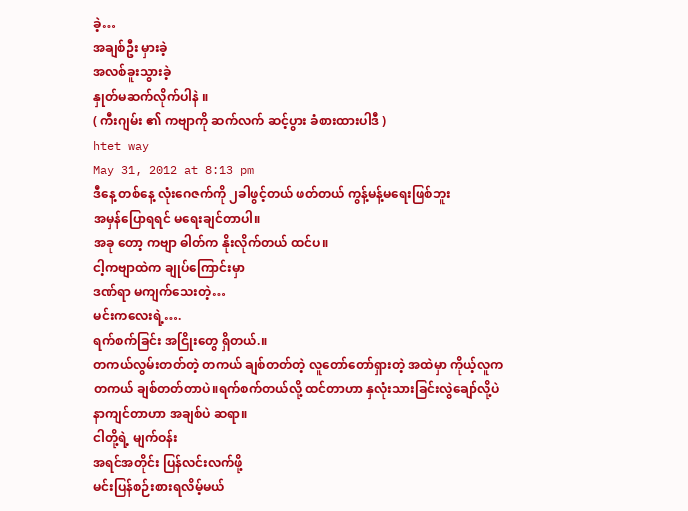ခဲ့…
အချစ်ဦး မှားခဲ့
အလစ်ခူးသွားခဲ့
နှုတ်မဆက်လိုက်ပါနဲ ။
( ကီးဂျမ်း ၏ ကဗျာကို ဆက်လက် ဆင့်ပွား ခံစားထားပါဒီ )
htet way
May 31, 2012 at 8:13 pm
ဒီနေ့ တစ်နေ့ လုံးဂေဇက်ကို ၂ခါဖွင့်တယ် ဖတ်တယ် ကွန့်မန့်မရေးဖြစ်ဘူး
အမှန်ပြောရရင် မရေးချင်တာပါ။
အခု တော့ ကဗျာ ဓါတ်က နိုးလိုက်တယ် ထင်ပ။
ငါ့ကဗျာထဲက ချုပ်ကြောင်းမှာ
ဒဏ်ရာ မကျက်သေးတဲ့…
မင်းကလေးရဲ့….
ရက်စက်ခြင်း အငြိုးတွေ ရှိတယ်.။
တကယ်လွမ်းတတ်တဲ့ တကယ် ချစ်တတ်တဲ့ လူတော်တော်ရှားတဲ့ အထဲမှာ ကိုယ့်လူက
တကယ် ချစ်တတ်တာပဲ။ရက်စက်တယ်လို့ ထင်တာဟာ နှလုံးသားခြင်းလွဲချော်လို့ပဲ
နာကျင်တာဟာ အချစ်ပဲ ဆရာ။
ငါတို့ရဲ့ မျက်ဝန်း
အရင်အတိုင်း ပြန်လင်းလက်ဖို့
မင်းပြန်စဉ်းစားရလိမ့်မယ်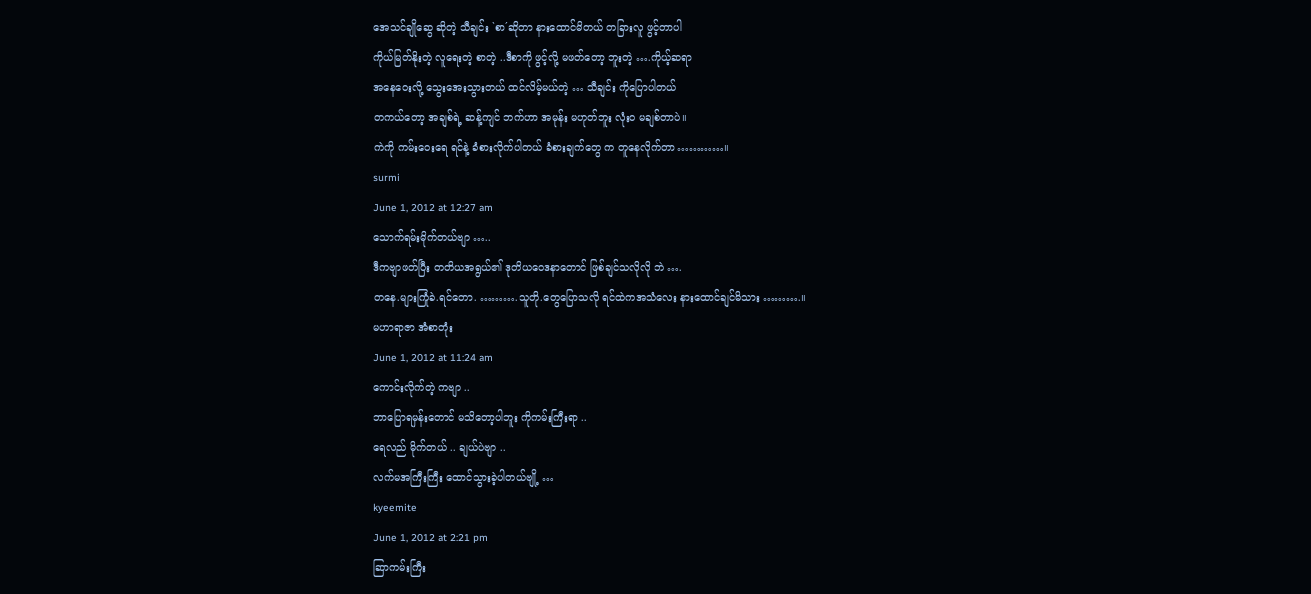အေသင်ချိုဆွေ ဆိုတဲ့ သီချင်း `စာ´ဆိုတာ နားထောင်မိတယ် တခြားလူ ဖွင့်တာပါ
ကိုယ်မြတ်နိုးတဲ့ လူရေးတဲ့ စာတဲ့ ..ဒီစာကို ဖွင့်လို့ မဖတ်တော့ ဘူးတဲ့ ….ကိုယ့်ဆရာ
အနေဝေးလို့ သွေးအေးသွားတယ် ထင်လိမ့်မယ်တဲ့ … သီချင်း ကိုပြောပါတယ်
တကယ်တော့ အချစ်ရဲ့ ဆန့်ကျင် ဘက်ဟာ အမုန်း မဟုတ်ဘူး လုံးဝ မချစ်တာပဲ။
ကဲကို ကမ်းဝေးရေ ရင်နဲ့ ခံစားလိုက်ပါတယ် ခံစားချက်တွေ က တူနေလိုက်တာ…………။
surmi
June 1, 2012 at 12:27 am
သောက်ရမ်းမိုက်တယ်ဗျာ …..
ဒီကဗျာဖတ်ပြီး တတိယအရွယ်၏ ဒုတိယဝေဒနာတောင် ဖြစ်ချင်သလိုလို ဘဲ ….
တနေ.များကြုံခဲ.ရင်တော. ……….သူတို.တွေပြောသလို ရင်ထဲကအသံလေး နားထောင်ချင်မိသား ……….။
မဟာရာဇာ အံစာတုံး
June 1, 2012 at 11:24 am
ကောင်းလိုက်တဲ့ ကဗျာ ..
ဘာပြောရမှန်းတောင် မသိတော့ပါဘူး ကိုကမ်းကြီးရာ ..
ရေလည် မိုက်တယ် .. ချယ်ပဲဗျာ ..
လက်မအကြီးကြီး ထောင်သွားခဲ့ပါတယ်ဗျို့ …
kyeemite
June 1, 2012 at 2:21 pm
ဆြာကမ်းကြီး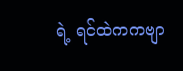ရဲ့ ရင်ထဲကကဗျာ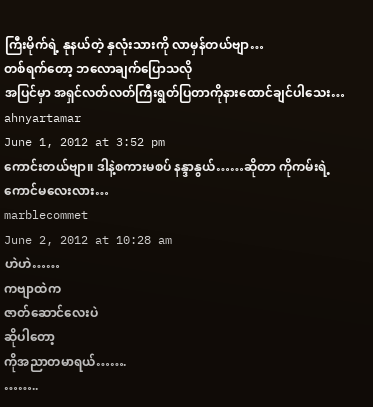ကြီးမိုက်ရဲ့ နုနယ်တဲ့ နှလုံးသားကို လာမှန်တယ်ဗျာ…
တစ်ရက်တော့ ဘလောချက်ပြောသလို
အပြင်မှာ အရှင်လတ်လတ်ကြီးရွတ်ပြတာကိုနားထောင်ချင်ပါသေး…
ahnyartamar
June 1, 2012 at 3:52 pm
ကောင်းတယ်ဗျာ။ ဒါနဲ့စကားမစပ် နန္ဒာနွယ်……ဆိုတာ ကိုကမ်းရဲ့ ကောင်မလေးလား…
marblecommet
June 2, 2012 at 10:28 am
ဟဲဟဲ……
ကဗျာထဲက
ဇာတ်ဆောင်လေးပဲ
ဆိုပါတော့
ကိုအညာတမာရယ်…….
……..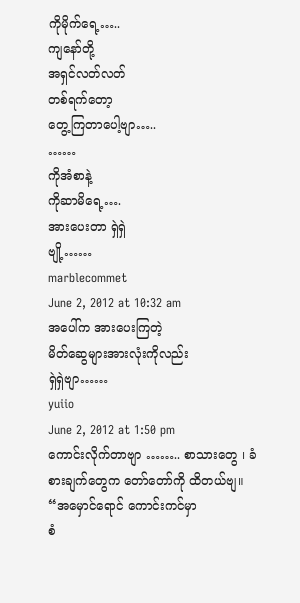ကိုမိုက်ရေ့…..
ကျနော်တို့
အရှင်လတ်လတ်
တစ်ရက်တော့
တွေ့ကြတာပေါ့ဗျာ…..
……
ကိုအံစာနဲ့
ကိုဆာမိရေ့….
အားပေးတာ ရှဲရှဲ
ဗျို့……
marblecommet
June 2, 2012 at 10:32 am
အပေါ်က အားပေးကြတဲ့
မိတ်ဆွေများအားလုံးကိုလည်း
ရှဲရှဲဗျာ……
yuiio
June 2, 2012 at 1:50 pm
ကောင်းလိုက်တာဗျာ …….. စာသားတွေ ၊ ခံစားချက်တွေက တော်တော်ကို ထိတယ်ဗျ။
“အမှောင်ရောင် ကောင်းကင်မှာ
စံ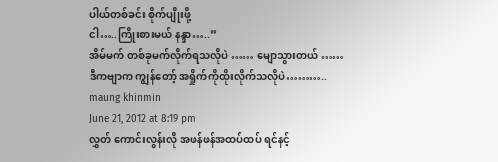ပါယ်တစ်ခင်း စိုက်ပျိုးဖို့
ငါ…..ကြိုးစားမယ် နန္ဒာ…..”
အိမ်မက် တစ်ခုမက်လိုက်ရသလိုပဲ …… မျောသွားတယ် ……
ဒီကဗျာက ကျွန်တော့် အရှိုက်ကိုထိုးလိုက်သလိုပဲ………..
maung khinmin
June 21, 2012 at 8:19 pm
လွှတ် ကောင်းလွန်းလို အဖန်ဖန်အထပ်ထပ် ရင်နင့်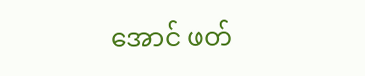အောင် ဖတ်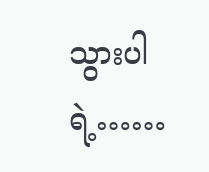သွားပါရဲ့……